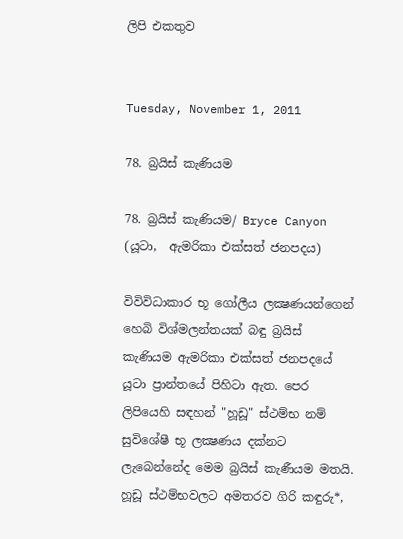ලිපි එකතුව


Tuesday, November 1, 2011

78. බ්‍රයිස් කැණියම

78. බ්‍රයිස් කැණියම/ Bryce Canyon (යූටා,  ඇමරිකා එක්සත් ජනපදය)

විවිවිධාකාර භූ ගෝලීය ලක්‍ෂණයන්ගෙන් හෙබි විශ්මලන්තයක් බඳු බ්‍රයිස් කැණියම ඇමරිකා එක්සත් ජනපදයේ යූටා ප්‍රාන්තයේ පිහිටා ඇත. පෙර ලිපියෙහි සඳහන් "හූඩූ" ස්ථම්භ නම් සුවිශේෂී භූ ලක්‍ෂණය දක්නට ලැබෙන්නේද මෙම බ්‍රයිස් කැණීයම මතයි. හූඩූ ස්ථම්භවලට අමතරව ගිරි කඳුරු*,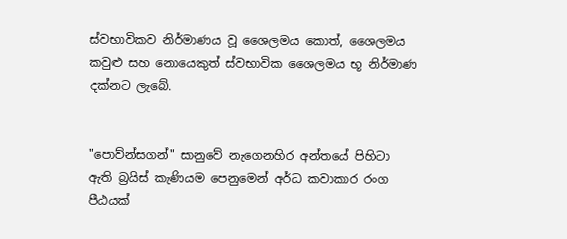ස්වභාවිකව නිර්මාණය වූ ශෛලමය කොත්, ශෛලමය කවුළු සහ නොයෙකුත් ස්වභාවික ශෛලමය භූ නිර්මාණ දක්නට ලැබේ.


"පොව්න්සගන්" සානුවේ නැගෙනහිර අන්තයේ පිහිටා ඇති බ්‍රයිස් කැණියම පෙනුමෙන් අර්ධ කවාකාර රංග පීඨයක්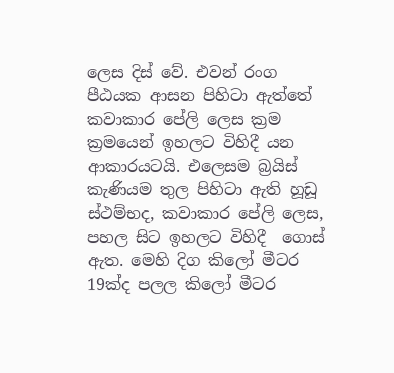ලෙස දිස් වේ. එවන් රංග පීඨයක ආසන පිහිටා ඇත්තේ  කවාකාර පේලි ලෙස ක්‍රම ක්‍රමයෙන් ඉහලට විහිදී යන ආකාරයටයි. එලෙසම බ්‍රයිස් කැණියම තුල පිහිටා ඇති හූඩූ ස්ථම්භද, කවාකාර පේලි ලෙස, පහල සිට ඉහලට විහිදී  ගොස් ඇත. මෙහි දිග කිලෝ මීටර 19ක්ද පලල කිලෝ මීටර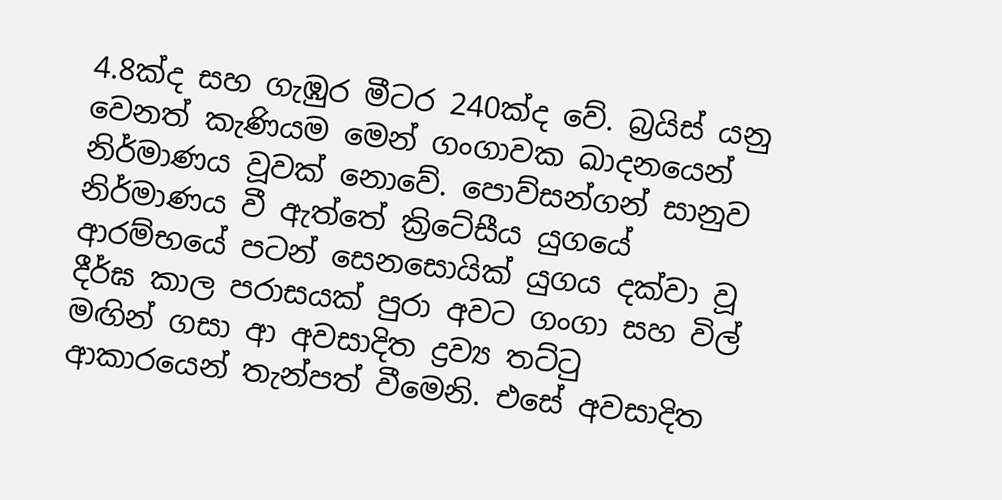4.8ක්ද සහ ගැඹුර මීටර 240ක්ද වේ. බ්‍රයිස් යනු වෙනත් කැණියම මෙන් ගංගාවක ඛාදනයෙන් නිර්මාණය වූවක් නොවේ. පොව්සන්ගන් සානුව නිර්මාණය වී ඇත්තේ ක්‍රිටේසීය යුගයේ ආරම්භයේ පටන් සෙනසොයික් යුගය දක්වා වූ දීර්ඝ කාල පරාසයක් පුරා අවට ගංගා සහ විල් මඟින් ගසා ආ අවසාදිත ද්‍රව්‍ය තට්ටු ආකාරයෙන් තැන්පත් වීමෙනි. එසේ අවසාදිත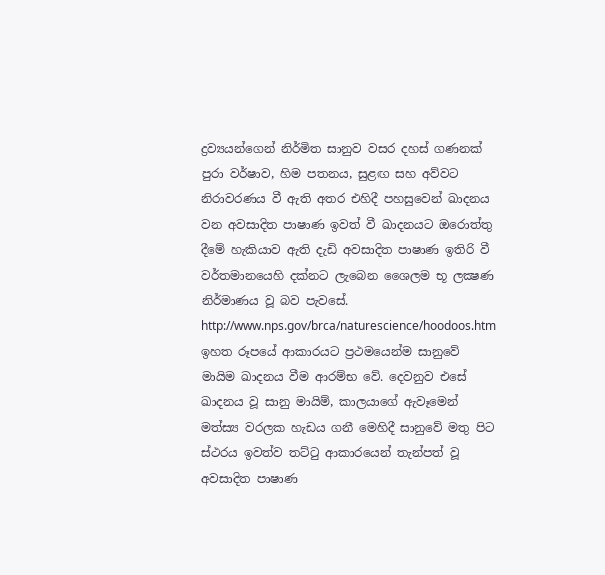ද්‍රව්‍යයන්ගෙන් නිර්මිත සානුව වසර දහස් ගණනක් පුරා වර්ෂාව, හිම පතනය, සුළඟ සහ අව්වට නිරාවරණය වී ඇති අතර එහිදී පහසුවෙන් ඛාදනය වන අවසාදිත පාෂාණ ඉවත් වී ඛාදනයට ඔරොත්තු දීමේ හැකියාව ඇති දැඩි අවසාදිත පාෂාණ ඉතිරි වී වර්තමානයෙහි දක්නට ලැබෙන ශෛලම භූ ලක්‍ෂණ නිර්මාණය වූ බව පැවසේ.
http://www.nps.gov/brca/naturescience/hoodoos.htm
ඉහත රූපයේ ආකාරයට ප්‍රථමයෙන්ම සානුවේ මායිම ඛාදනය වීම ආරම්භ වේ. දෙවනුව එසේ ඛාදනය වූ සානු මායිම්, කාලයාගේ ඇවෑමෙන් මත්ස්‍ය වරලක හැඩය ගනී මෙහිදී සානුවේ මතු පිට ස්ථරය ඉවත්ව තට්ටු ආකාරයෙන් තැන්පත් වූ අවසාදිත පාෂාණ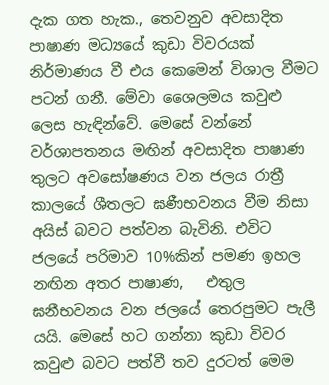දැක ගත හැක., තෙවනුව අවසාදිත පාෂාණ මධ්‍යයේ කුඩා විවරයක් නිර්මාණය වී එය කෙමෙන් විශාල වීමට පටන් ගනී. මේවා ශෛලමය කවුළු ලෙස හැඳින්වේ. මෙසේ වන්නේ වර්ශාපතනය මඟින් අවසාදිත පාෂාණ තුලට අවසෝෂණය වන ජලය රාත්‍රී කාලයේ ශීතලට ඝණීභවනය වීම නිසා අයිස් බවට පත්වන බැවිනි. එවිට ජලයේ පරිමාව 10%කින් පමණ ඉහල නඟින අතර පාෂාණ,   එතුල ඝනීභවනය වන ජලයේ තෙරපුමට පැලී යයි. මෙසේ හට ගන්නා කුඩා විවර කවුළු බවට පත්වී තව දුරටත් මෙම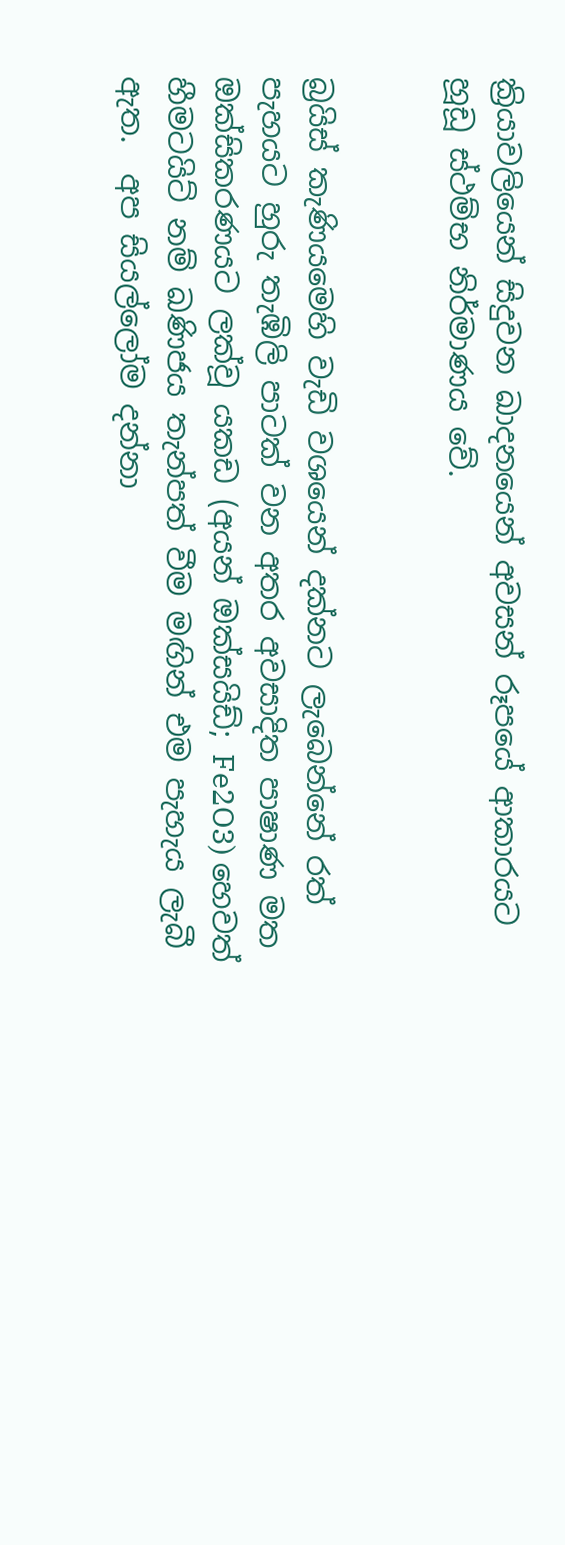ක්‍රියාවලියෙන් සිදුවන ඛාදනයෙන් අවසන් රූපයේ ආකාරයට හූඩූ ස්ථම්භ නිර්මාණය වේ.


බ්‍රයිස් කැණියමෙහි වැඩි වශයෙන් දක්නට ලැබෙන්නේ රත් පැහයට හුරු තැඹිලි පාටක් වන අතර අවසාදිත පාෂාණ මත ඔක්සිකරණයට ලක්වූ යකඩ (අයන් ඔක්සයිඩ්; Fe2O3) හෙවත් හීමටයිට් නම් ඛණිජය තැන්පත් වීම මඟින් එම පැහැය ලැබී ඇත.  අප සියල්ලෝම දන්නා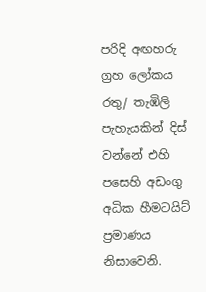පරිදි අඟහරු ග්‍රහ ලෝකය රතු/ තැඹිලි පැහැයකින් දිස් වන්නේ එහි පසෙහි අඩංගු අධික හීමටයිට් ප්‍රමාණය නිසාවෙනි.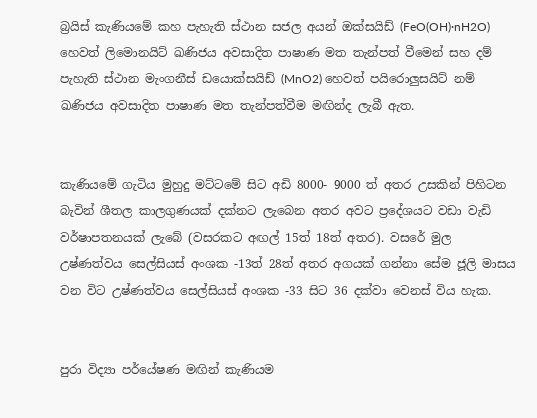බ්‍රයිස් කැණියමේ කහ පැහැති ස්ථාන සජල අයන් ඔක්සයිඩ් (FeO(OH)·nH2O) හෙවත් ලිමොනයිට් ඛණිජය අවසාදිත පාෂාණ මත තැන්පත් වීමෙන් සහ දම් පැහැති ස්ථාන මැංගනීස් ඩයොක්සයිඩ් (MnO2) හෙවත් පයිරොලුසයිට් නම් ඛණිජය අවසාදිත පාෂාණ මත තැන්පත්වීම මඟින්ද ලැබී ඇත.


කැණියමේ ගැටිය මුහුදු මට්ටමේ සිට අඩි 8000- 9000 ත් අතර උසකින් පිහිටන බැවින් ශීතල කාලගුණයක් දක්නට ලැබෙන අතර අවට ප්‍රදේශයට වඩා වැඩි වර්ෂාපතනයක් ලැබේ (වසරකට අඟල් 15ත් 18ත් අතර). වසරේ මුල උෂ්ණත්වය සෙල්සියස් අංශක -13ත් 28ත් අතර අගයක් ගන්නා සේම ජූලි මාසය වන විට උෂ්ණත්වය සෙල්සියස් අංශක -33 සිට 36 දක්වා වෙනස් විය හැක.


පුරා විද්‍යා පර්යේෂණ මඟින් කැණියම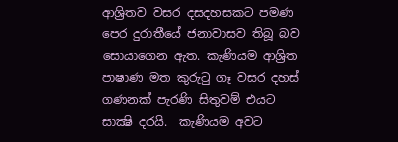ආශ්‍රිතව වසර දසදහසකට පමණ පෙර දුරාතීයේ ජනාවාසව තිබූ බව සොයාගෙන ඇත. කැණියම ආශ්‍රිත පාෂාණ මත කුරුටු ගෑ වසර දහස් ගණනක් පැරණි සිතුවම් එයට සාක්‍ෂි දරයි.  කැණියම අවට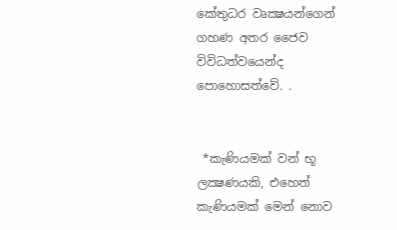කේතුධර වෘක්‍ෂයන්ගෙන් ගහණ අතර ජෛව විවිධත්වයෙන්ද පොහොසත්වේ. .


 *කැණියමක් වන් භූ ලක්‍ෂණයකි, එහෙත් කැණියමක් මෙන් නොව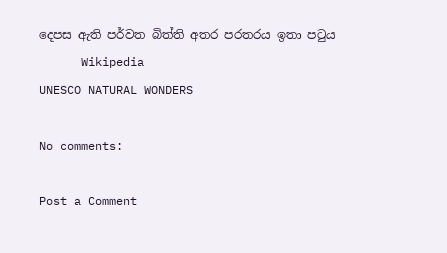දෙපස ඇති පර්වත බිත්ති අතර පරතරය ඉතා පටුය
      Wikipedia
UNESCO NATURAL WONDERS

No comments:

Post a Comment